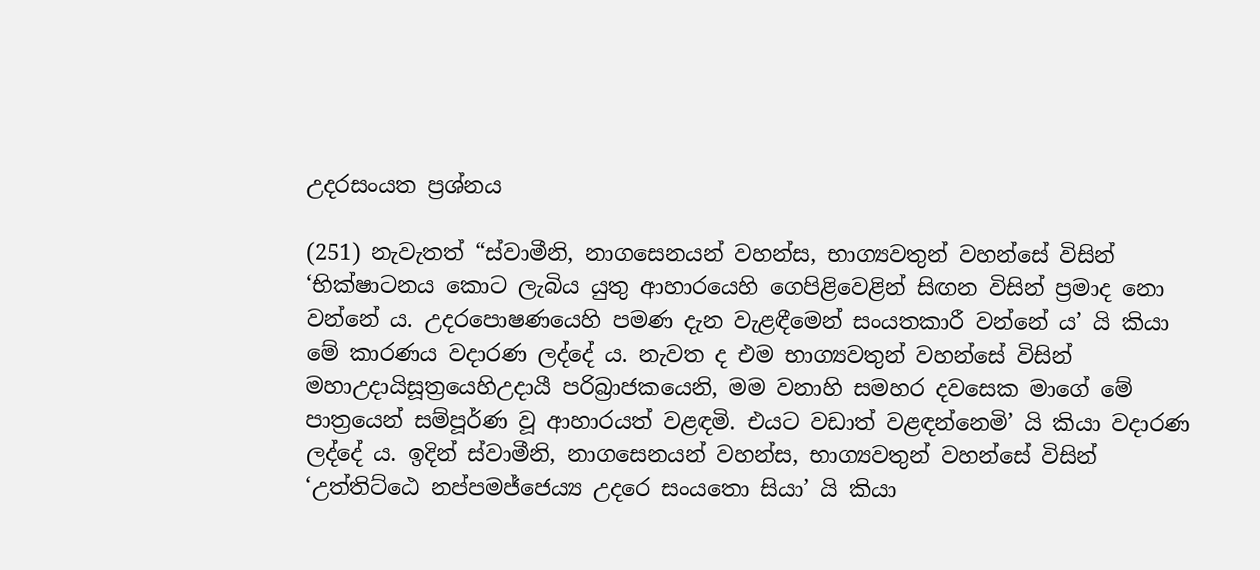උදරසංයත ප්‍ර‍ශ්නය

(251) නැවැතත් “ස්වාමීනි, නාගසෙනයන් වහන්ස, භාග්‍යවතුන් වහන්සේ විසින් ‘භික්ෂාටනය කොට ලැබිය යුතු ආහාරයෙහි ගෙපිළිවෙළින් සිඟන විසින් ප්‍ර‍මාද නො වන්නේ ය. උදරපොෂණයෙහි පමණ දැන වැළඳීමෙන් සංයතකාරී වන්නේ ය’ යි කියා මේ කාරණය වදාරණ ලද්දේ ය. නැවත ද එම භාග්‍යවතුන් වහන්සේ විසින් මහාඋදායිසූත්‍රයෙහිඋදායී පරිබ්‍රාජකයෙනි, මම වනාහි සමහර දවසෙක මාගේ මේ පාත්‍රයෙන් සම්පූර්ණ වූ ආහාරයත් වළඳමි. එයට වඩාත් වළඳන්නෙමි’ යි කියා වදාරණ ලද්දේ ය. ඉදින් ස්වාමීනි, නාගසෙනයන් වහන්ස, භාග්‍යවතුන් වහන්සේ විසින් ‘උත්තිට්ඨෙ නප්පමජ්ජෙය්‍ය උදරෙ සංයතො සියා’ යි කියා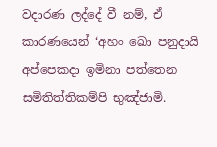වදාරණ ලද්දේ වී නම්, ඒ කාරණයෙන් ‘අහං ඛො පනුදායි අප්පෙකදා ඉමිනා පත්තෙන සමිතිත්තිකම්පි භුඤ්ජාමි.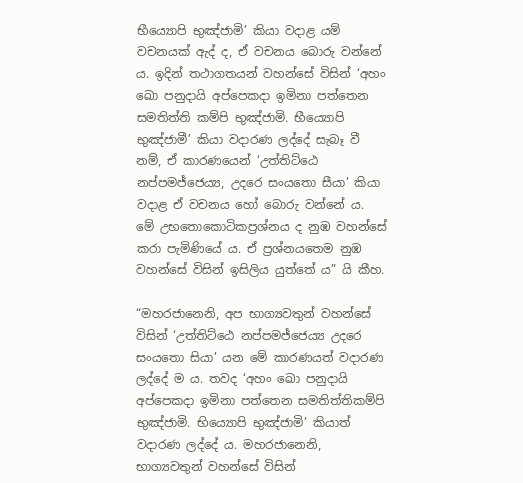භීය්‍යොපි භුඤ්ජාමි’ කියා වදාළ යම් වචනයක් ඇද් ද, ඒ වචනය බොරු වන්නේ ය. ඉදින් තථාගතයන් වහන්සේ විසින් ‘අහං ඛො පනුදායි අප්පෙකදා ඉමිනා පත්තෙන සමතිත්ති කම්පි භුඤ්ජාමි. භීය්‍යොපි භුඤ්ජාමී’ කියා වදාරණ ලද්දේ සැබෑ වී නම්, ඒ කාරණයෙන් ‘උත්තිට්ඨෙ නප්පමජ්ජෙය්‍ය, උදරෙ සංයතො සීයා’ කියා වදාළ ඒ වචනය හෝ බොරු වන්නේ ය. මේ උභතොකොටිකප්‍ර‍ශ්නය ද නුඹ වහන්සේ කරා පැමිණියේ ය. ඒ ප්‍ර‍ශ්නයතෙම නුඹ වහන්සේ විසින් ඉසිලිය යුත්තේ ය” යි කීහ.

“මහරජානෙනි, අප භාග්‍යවතුන් වහන්සේ විසින් ‘උත්තිට්ඨෙ නප්පමජ්ජෙය්‍ය උදරෙ සංයතො සියා’ යන මේ කාරණයත් වදාරණ ලද්දේ ම ය. තවද ‘අහං ඛො පනුදායි අප්පෙකදා ඉමිනා පත්තෙන සමතිත්තිකම්පි භුඤ්ජාමි. භිය්‍යොපි භුඤ්ජාමි’ කියාත් වදාරණ ලද්දේ ය. මහරජානෙනි, භාග්‍යවතුන් වහන්සේ විසින්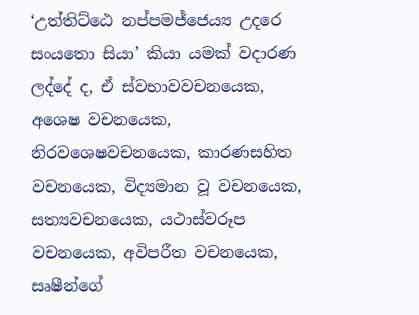‘උත්තිට්ඨෙ නප්පමජ්ජෙය්‍ය උදරෙ සංයතො සියා’ කියා යමක් වදාරණ ලද්දේ ද, ඒ ස්වභාවවචනයෙක, අශෙෂ වචනයෙක, නිරවශෙෂවචනයෙක, කාරණසහිත වචනයෙක, විද්‍යමාන වූ වචනයෙක, සත්‍යවචනයෙක, යථාස්වරූප වචනයෙක, අවිපරීත වචනයෙක, සෘෂීන්ගේ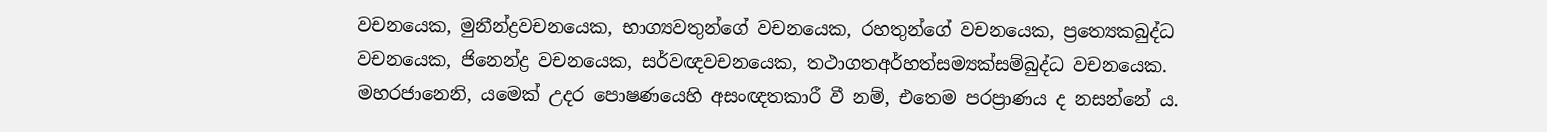වචනයෙක, මුනීන්ද්‍ර‍වචනයෙක, භාග්‍යවතුන්ගේ වචනයෙක, රහතුන්ගේ වචනයෙක, ප්‍රත්‍යෙකබුද්ධ වචනයෙක, ජිනෙන්ද්‍ර‍ වචනයෙක, සර්වඥවචනයෙක, තථාගතඅර්හත්සම්‍යක්සම්බුද්ධ වචනයෙක. මහරජානෙනි, යමෙක් උදර පොෂණයෙහි අසංඥතකාරී වී නම්, එතෙම පරප්‍රාණය ද නසන්නේ ය.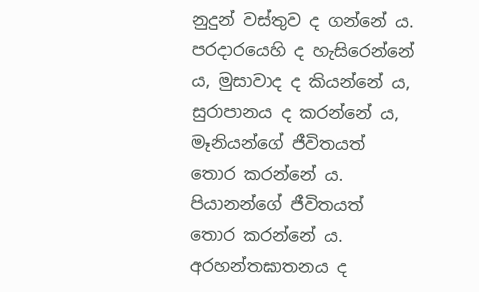නුදුන් වස්තුව ද ගන්නේ ය. පරදාරයෙහි ද හැසිරෙන්නේ ය, මුසාවාද ද කියන්නේ ය, සුරාපානය ද කරන්නේ ය, මෑනියන්ගේ ජීවිතයත් තොර කරන්නේ ය. පියානන්ගේ ජීවිතයත් තොර කරන්නේ ය. අරහන්තඝාතනය ද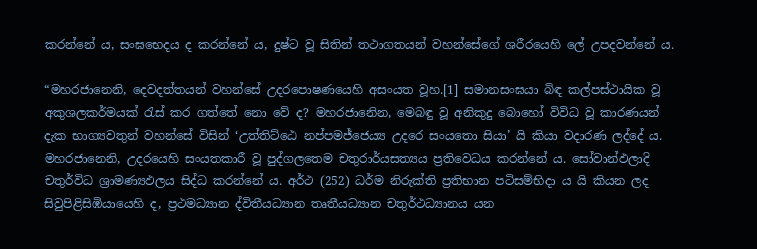කරන්නේ ය, සංඝභෙදය ද කරන්නේ ය, දුෂ්ට වූ සිතින් තථාගතයන් වහන්සේගේ ශරීරයෙහි ලේ උපදවන්නේ ය.

“මහරජානෙනි, දෙවදත්තයන් වහන්සේ උදරපොෂණයෙහි අසංයත වූහ.[1] සමානසංඝයා බිඳ කල්පස්ථායික වූ අකුශලකර්මයක් රැස් කර ගත්තේ නො වේ ද? මහරජානෙින, මෙබඳු වූ අනිකුදු බොහෝ විවිධ වූ කාරණයන් දැක භාග්‍යවතුන් වහන්සේ විසින් ‘උත්තිට්ඨෙ නප්පමජ්ජෙය්‍ය උදරෙ සංයතො සියා’ යි කියා වදාරණ ලද්දේ ය. මහරජානෙනි, උදරයෙහි සංයතකාරී වූ පුද්ගලතෙම චතුරාර්යසත්‍යය ප්‍ර‍තිවෙධය කරන්නේ ය. සෝවාන්ඵලාදි චතුර්විධ ශ්‍රාමණ්‍යඵලය සිද්ධ කරන්නේ ය. අර්ථ (252) ධර්ම නිරුක්ති ප්‍ර‍තිභාන පටිසම්භිදා ය යි කියන ලද සිවුපිළිසිඹියායෙහි ද, ප්‍ර‍ථමධ්‍යාන ද්විතීයධ්‍යාන තෘතීයධ්‍යාන චතුර්ථධ්‍යානය යන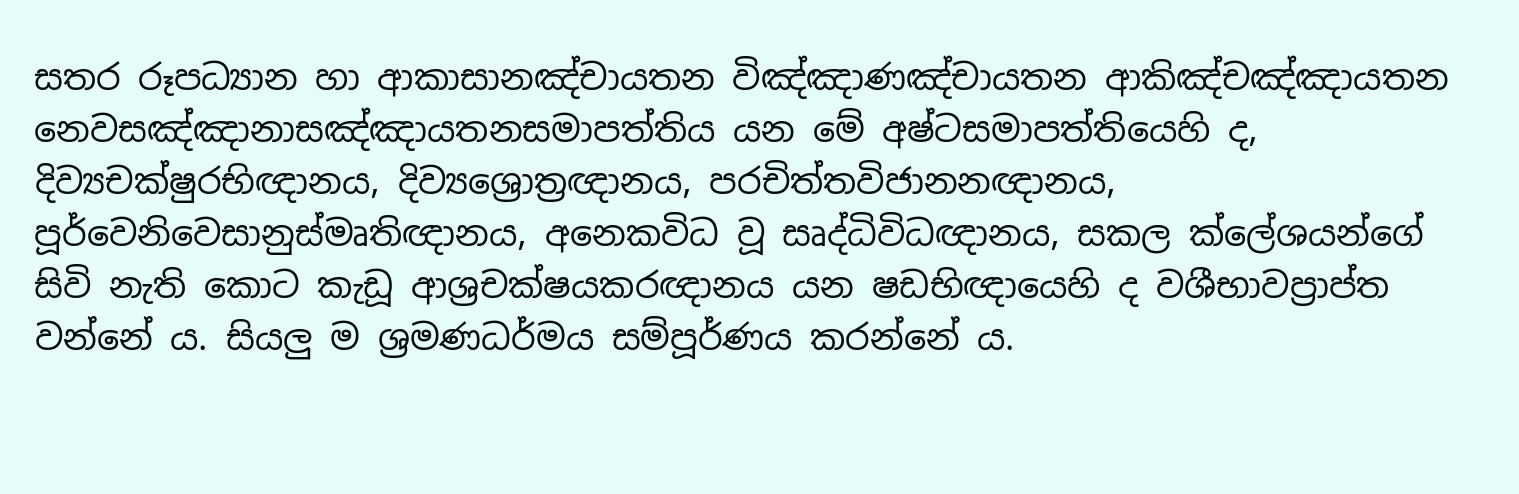සතර රූපධ්‍යාන හා ආකාසානඤ්චායතන විඤ්ඤාණඤ්චායතන ආකිඤ්චඤ්ඤායතන නෙවසඤ්ඤානාසඤ්ඤායතනසමාපත්තිය යන මේ අෂ්ටසමාපත්තියෙහි ද, දිව්‍යචක්ෂුරභිඥානය, දිව්‍යශ්‍රොත්‍ර‍ඥානය, පරචිත්තවිජානනඥානය, පූර්වෙනිවෙසානුස්මෘතිඥානය, අනෙකවිධ වූ සෘද්ධිවිධඥානය, සකල ක්ලේශයන්ගේ සිවි නැති කොට කැඩූ ආශ්‍ර‍චක්ෂයකරඥානය යන ෂඩභිඥායෙහි ද වශීභාවප්‍රාප්ත වන්නේ ය. සියලු ම ශ්‍ර‍මණධර්මය සම්පූර්ණය කරන්නේ ය.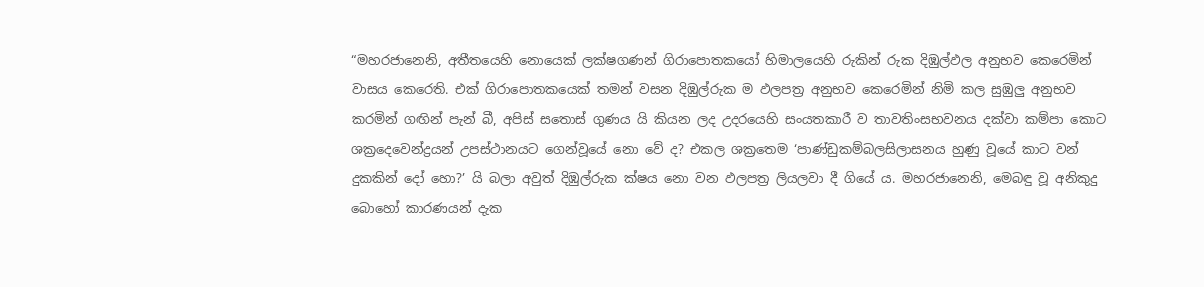“මහරජානෙනි, අතීතයෙහි නොයෙක් ලක්ෂගණන් ගිරාපොතකයෝ හිමාලයෙහි රුකින් රුක දිඹුල්ඵල අනුභව කෙරෙමින් වාසය කෙරෙති. එක් ගිරාපොතකයෙක් තමන් වසන දිඹුල්රුක ම ඵලපත්‍ර‍ අනුභව කෙරෙමින් නිමි කල සුඹුලු අනුභව කරමින් ගඟින් පැන් බී, අපිස් සතොස් ගුණය යි කියන ලද උදරයෙහි සංයතකාරී ව තාවතිංසභවනය දක්වා කම්පා කොට ශක්‍රදෙවෙන්ද්‍ර‍යන් උපස්ථානයට ගෙන්වූයේ නො වේ ද? එකල ශක්‍රතෙම ‘පාණ්ඩුකම්බලසිලාසනය හුණු වූයේ කාට වන් දුකකින් දෝ හො?’ යි බලා අවුත් දිඹුල්රුක ක්ෂය නො වන ඵලපත්‍ර‍ ලියලවා දී ගියේ ය. මහරජානෙනි, මෙබඳු වූ අනිකුදු බොහෝ කාරණයන් දැක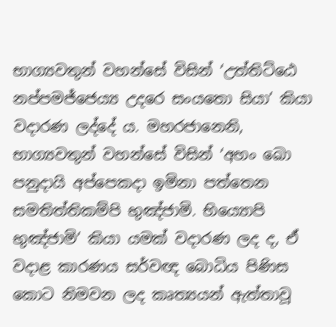භාග්‍යවතුන් වහන්සේ විසින් ‘උත්තිට්ඨෙ නප්පමජ්ජෙය්‍ය උදරෙ සංයතො සියා’ කියා වදාරණ ලද්දේ ය. මහරජානෙනි, භාග්‍යවතුන් වහන්සේ විසින් ‘අහං ඛො පනුදායි අප්පෙකදා ඉමිනා පත්තෙන සමතිත්තිකම්පි භුඤ්ජාමි. භිය්‍යොපි භුඤ්ජාමි’ කියා යමක් වදාරණ ලද ද, ඒ වදාළ කාරණය සර්වඥ බොධිය පිණිස කොට නිමවන ලද කෘත්‍යයන් ඇත්තාවූ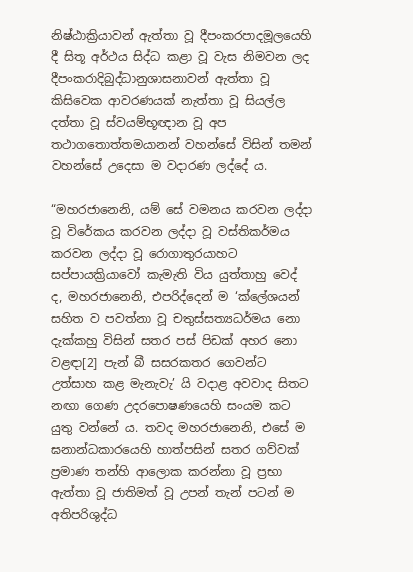නිෂ්ඨාක්‍රියාවන් ඇත්තා වූ දීපංකරපාදමූලයෙහි දී සිතූ අර්ථය සිද්ධ කළා වූ වැස නිමවන ලද දීපංකරාදිබුද්ධානුශාසනාවන් ඇත්තා වූ කිසිවෙක ආවරණයක් නැත්තා වූ සියල්ල දත්තා වූ ස්වයම්භූඥාන වූ අප තථාගතොත්තමයානන් වහන්සේ විසින් තමන් වහන්සේ උදෙසා ම වදාරණ ලද්දේ ය.

“මහරජානෙනි, යම් සේ වමනය කරවන ලද්දා වූ විරේකය කරවන ලද්දා වූ වස්තිකර්මය කරවන ලද්දා වූ රොගාතුරයාහට සප්පායක්‍රියාවෝ කැමැති විය යුත්තාහු වෙද් ද, මහරජානෙනි, එපරිද්දෙන් ම ‘ක්ලේශයන් සහිත ව පවත්නා වූ චතුස්සත්‍යධර්මය නො දැක්කහු විසින් සතර පස් පිඩක් අහර නො වළඳා[2] පැන් බී සසරකතර ගෙවන්ට උත්සාහ කළ මැනැවැ’ යි වදාළ අවවාද සිතට නඟා ගෙණ උදරපොෂණයෙහි සංයම කට යුතු වන්නේ ය. තවද මහරජානෙනි, එසේ ම ඝනාන්ධකාරයෙහි හාත්පසින් සතර ගව්වක් ප්‍ර‍මාණ තන්හි ආලොක කරන්නා වූ ප්‍ර‍භා ඇත්තා වූ ජාතිමත් වූ උපන් තැන් පටන් ම අතිපරිශුද්ධ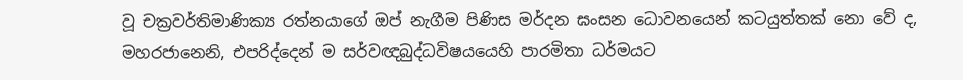වූ චක්‍ර‍වර්තිමාණික්‍ය රත්නයාගේ ඔප් නැගීම පිණිස මර්දන ඝංසන ධොවනයෙන් කටයුත්තක් නො වේ ද, මහරජානෙනි, එපරිද්දෙන් ම සර්වඥබුද්ධවිෂයයෙහි පාරමිතා ධර්මයට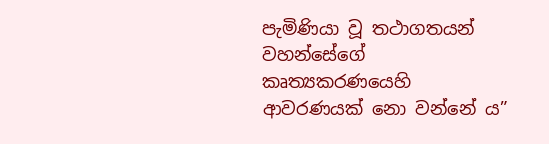පැමිණියා වූ තථාගතයන් වහන්සේගේ කෘත්‍යකරණයෙහි ආවරණයක් නො වන්නේ ය”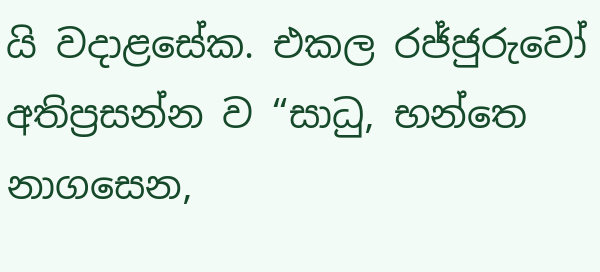යි වදාළසේක. එකල රජ්ජුරුවෝ අතිප්‍ර‍සන්න ව “සාධු, භන්තෙ නාගසෙන,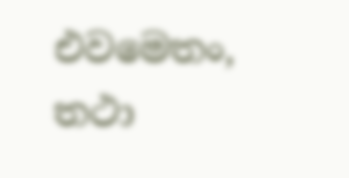එවමෙතං, තථා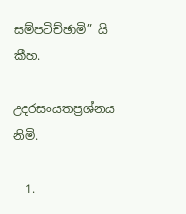සම්පටිච්ඡාමි” යි කීහ.

උදරසංයතප්‍ර‍ශ්නය නිමි.

  1.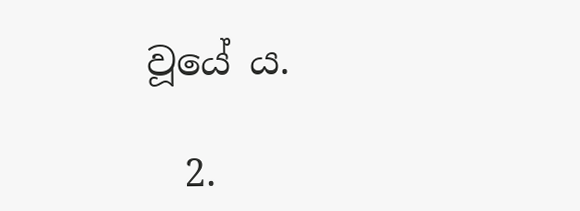වූයේ ය.

  2.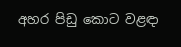අහර පිඩු කොට වළඳා